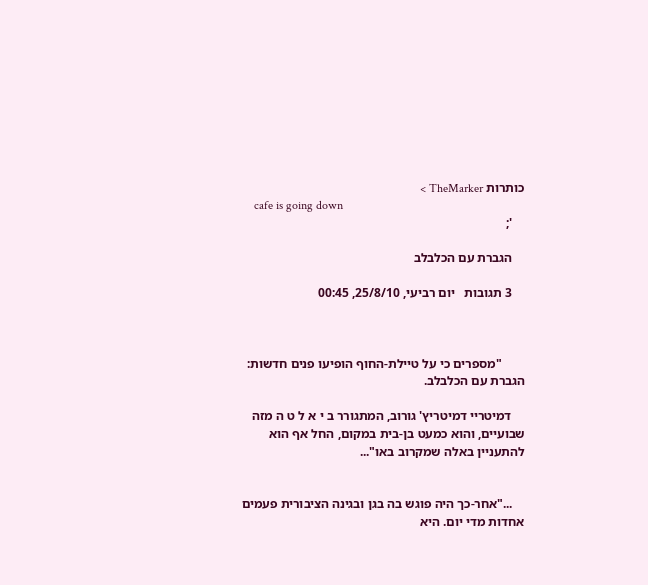כותרות TheMarker >
    cafe is going down
    ';

    הגברת עם הכלבלב

    3 תגובות   יום רביעי, 25/8/10, 00:45



       "מספרים כי על טיילת-החוף הופיעו פנים חדשות: הגברת עם הכלבלב.

    דמיטריי דמיטריץ' גורוב, המתגורר ב י א ל ט ה מזה שבועיים, והוא כמעט בן-בית במקום, החל אף הוא להתעניין באלה שמקרוב באו"...


    ..."אחר-כך היה פוגש בה בגן ובגינה הציבורית פעמים אחדות מדי יום. היא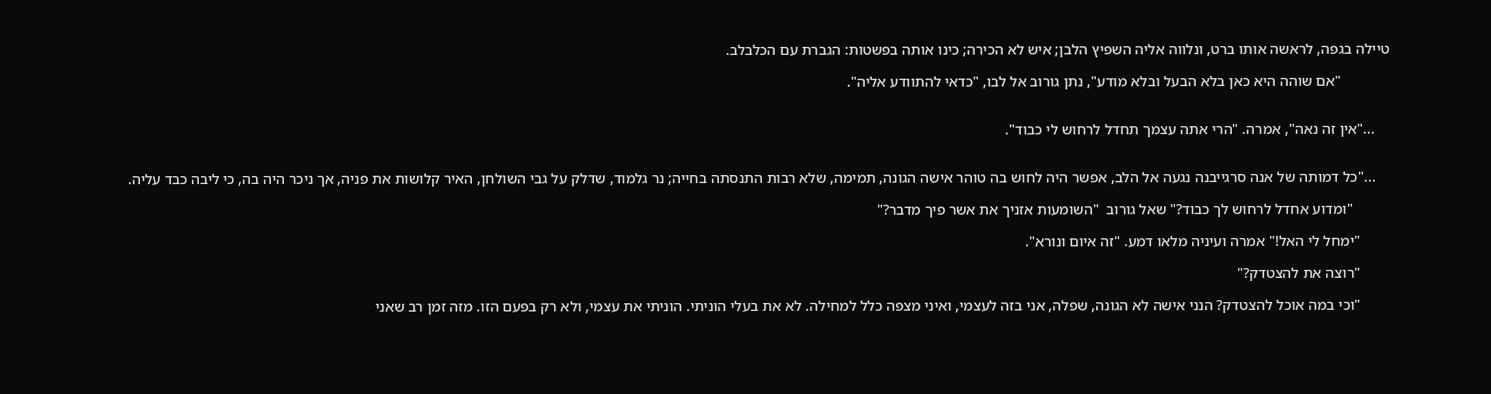טיילה בגפה, לראשה אותו ברט, ונלווה אליה השפיץ הלבן; איש לא הכירה; כינו אותה בפשטות: הגברת עם הכלבלב.

             "אם שוהה היא כאן בלא הבעל ובלא מודע", נתן גורוב אל לבו, "כדאי להתוודע אליה".


    ..."אין זה נאה", אמרה. "הרי אתה עצמך תחדל לרחוש לי כבוד".


    ..."כל דמותה של אנה סרגייבנה נגעה אל הלב, אפשר היה לחוש בה טוהר אישה הגונה, תמימה, שלא רבות התנסתה בחייה; נר גלמוד, שדלק על גבי השולחן, האיר קלושות את פניה, אך ניכר היה בה, כי ליבה כבד עליה.

          "ומדוע אחדל לרחוש לך כבוד?" שאל גורוב  "השומעות אזניך את אשר פיך מדבר?"

        "ימחל לי האל!" אמרה ועיניה מלאו דמע. "זה איום ונורא".

        "רוצה את להצטדק?"

        "וכי במה אוכל להצטדק? הנני אישה לא הגונה, שפלה, אני בזה לעצמי, ואיני מצפה כלל למחילה. לא את בעלי הוניתי. הוניתי את עצמי, ולא רק בפעם הזו. מזה זמן רב שאני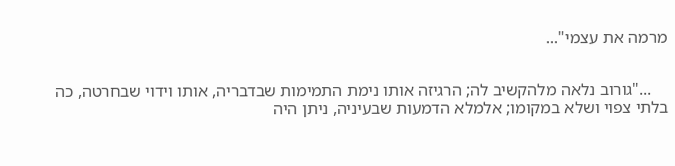מרמה את עצמי"...


    ..."גורוב נלאה מלהקשיב לה; הרגיזה אותו נימת התמימות שבדבריה, אותו וידוי שבחרטה, כה בלתי צפוי ושלא במקומו; אלמלא הדמעות שבעיניה, ניתן היה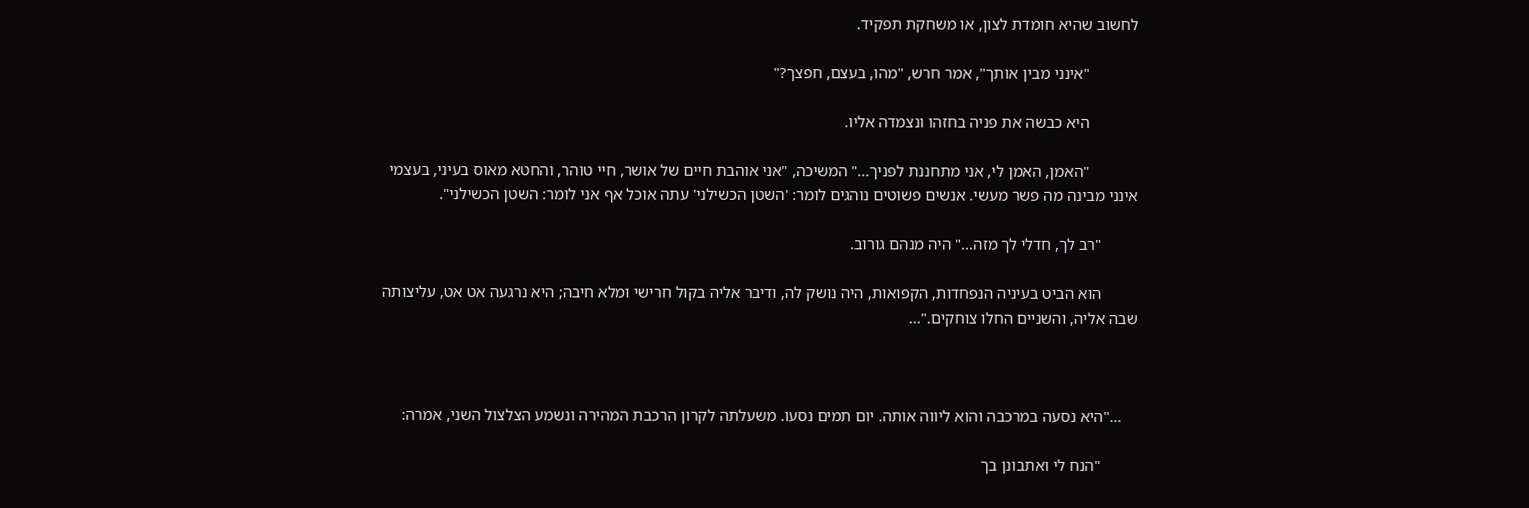לחשוב שהיא חומדת לצון, או משחקת תפקיד.

            "אינני מבין אותך", אמר חרש, "מהו, בעצם, חפצך?"

            היא כבשה את פניה בחזהו ונצמדה אליו.

            "האמן, האמן לי, אני מתחננת לפניך..." המשיכה, "אני אוהבת חיים של אושר, חיי טוהר, והחטא מאוס בעיני, בעצמי אינני מבינה מה פשר מעשי. אנשים פשוטים נוהגים לומר: 'השטן הכשילני' עתה אוכל אף אני לומר: השטן הכשילני".

         "רב לך, חדלי לך מזה..." היה מנהם גורוב.

         הוא הביט בעיניה הנפחדות, הקפואות, היה נושק לה, ודיבר אליה בקול חרישי ומלא חיבה; היא נרגעה אט אט, עליצותה שבה אליה, והשניים החלו צוחקים."...



    ..."היא נסעה במרכבה והוא ליווה אותה. יום תמים נסעו. משעלתה לקרון הרכבת המהירה ונשמע הצלצול השני, אמרה:

         "הנח לי ואתבונן בך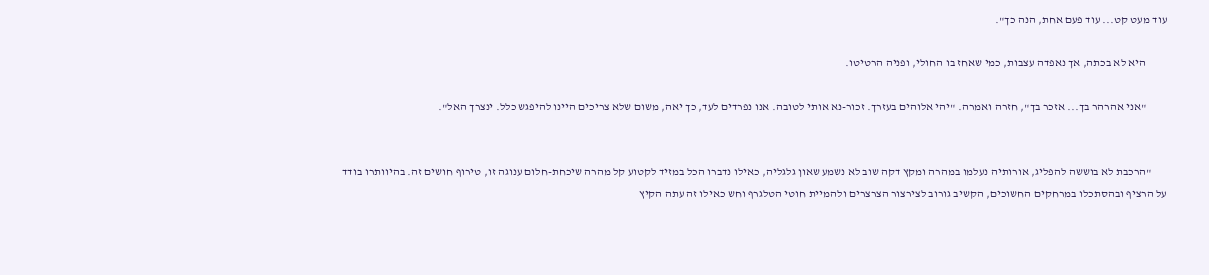עוד מעט קט... עוד פעם אחת, הנה כך".

         היא לא בכתה, אך נאפדה עצבות, כמי שאחז בו החולי, ופניה הרטיטו.

         "אני אהרהר בך... אזכר בך", חזרה ואמרה. "יהי אלוהים בעזרך. זכור-נא אותי לטובה. אנו נפרדים לעד, כך יאה, משום שלא צריכים היינו להיפגש כלל. ינצרך האל".


       "הרכבת לא בוששה להפליג, אורותיה נעלמו במהרה ומקץ דקה שוב לא נשמע שאון גלגליה, כאילו נדברו הכל במזיד לקטוע קל מהרה שיכחת-חלום ענוגה זו, טירוף חושים זה. בהיוותרו בודד על הרציף ובהסתכלו במרחקים החשוכים, הקשיב גורוב לצירצור הצרצרים ולהמיית חוטי הטלגרף וחש כאילו זה עתה הקיץ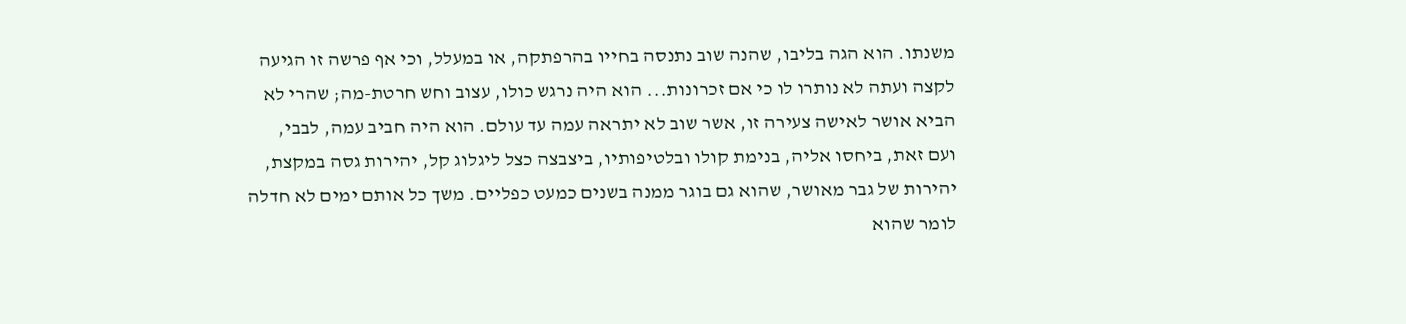משנתו. הוא הגה בליבו, שהנה שוב נתנסה בחייו בהרפתקה, או במעלל, וכי אף פרשה זו הגיעה לקצה ועתה לא נותרו לו כי אם זכרונות... הוא היה נרגש כולו, עצוב וחש חרטת-מה; שהרי לא הביא אושר לאישה צעירה זו, אשר שוב לא יתראה עמה עד עולם. הוא היה חביב עמה, לבבי, ועם זאת, ביחסו אליה, בנימת קולו ובלטיפותיו, ביצבצה כצל ליגלוג קל, יהירות גסה במקצת, יהירות של גבר מאושר, שהוא גם בוגר ממנה בשנים כמעט כפליים. משך כל אותם ימים לא חדלה לומר שהוא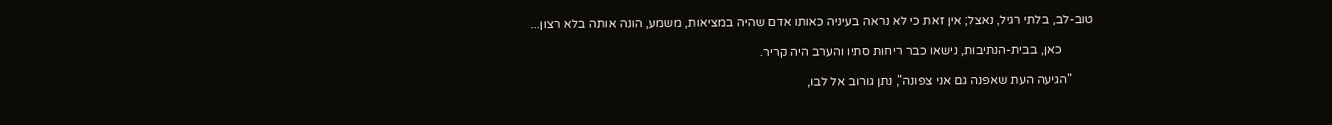טוב-לב, בלתי רגיל, נאצל; אין זאת כי לא נראה בעיניה כאותו אדם שהיה במציאות, משמע, הונה אותה בלא רצון...

          כאן, בבית-הנתיבות, נישאו כבר ריחות סתיו והערב היה קריר.

       "הגיעה העת שאפנה גם אני צפונה", נתן גורוב אל לבו,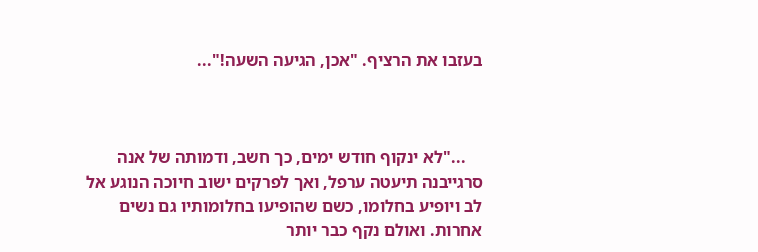בעזבו את הרציף. "אכן, הגיעה השעה!"...



    ..."לא ינקוף חודש ימים, כך חשב, ודמותה של אנה סרגייבנה תיעטה ערפל, ואך לפרקים ישוב חיוכה הנוגע אל לב ויופיע בחלומו, כשם שהופיעו בחלומותיו גם נשים אחרות. ואולם נקף כבר יותר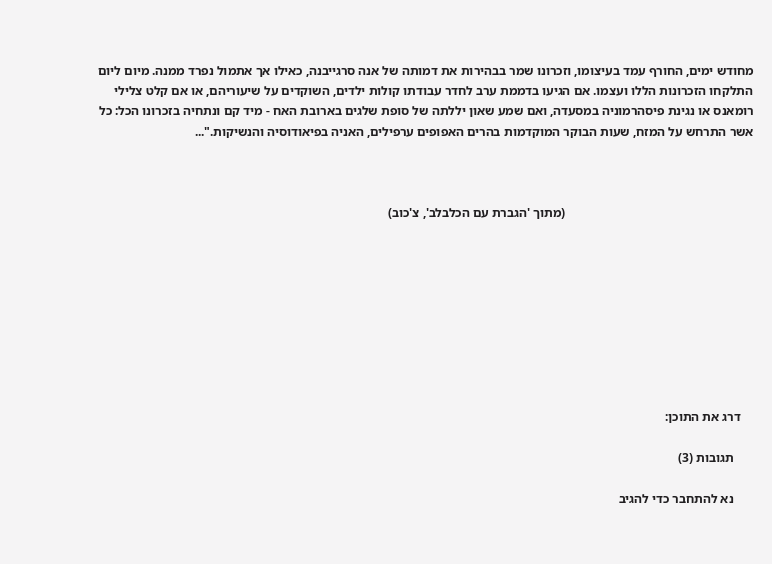מחודש ימים, החורף עמד בעיצומו, וזכרונו שמר בבהירות את דמותה של אנה סרגייבנה, כאילו אך אתמול נפרד ממנה. מיום ליום התלקחו הזכרונות הללו ועצמו. אם הגיעו בדממת ערב לחדר עבודתו קולות ילדים, השוקדים על שיעוריהם, או אם קלט צלילי רומאנס או נגינת פיסהרמוניה במסעדה, ואם שמע שאון יללתה של סופת שלגים בארובת האח - מיד קם ונתחיה בזכרונו הכל: כל אשר התרחש על המזח, שעות הבוקר המוקדמות בהרים האפופים ערפילים, האניה בפיאודוסיה והנשיקות."...



                                                          (מתוך 'הגברת עם הכלבלב', צ'כוב)









    דרג את התוכן:

      תגובות (3)

      נא להתחבר כדי להגיב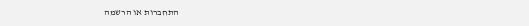התחברות או הרשמה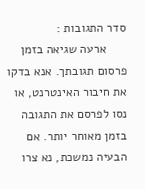סדר התגובות :
      ארעה שגיאה בזמן פרסום תגובתך. אנא בדקו את חיבור האינטרנט, או נסו לפרסם את התגובה בזמן מאוחר יותר. אם הבעיה נמשכת, נא צרו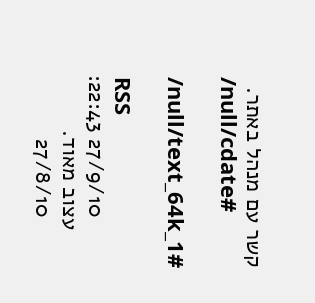קשר עם מנהל באתר.
      /null/cdate#

      /null/text_64k_1#

      RSS
        27/9/10 22:43:
      עצוב מאוד.
        27/8/10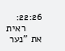22:26:
      ראית את "נער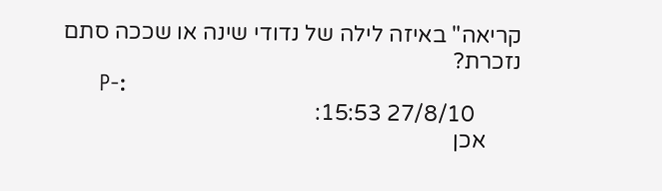קריאה" באיזה לילה של נדודי שינה או שככה סתם נזכרת?
      P-:
        27/8/10 15:53:
      אכן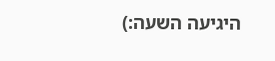היגיעה השעה:)